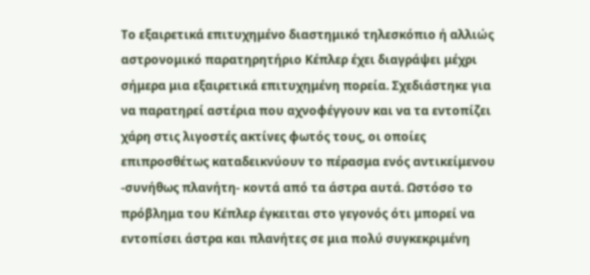Το εξαιρετικά επιτυχημένο διαστημικό τηλεσκόπιο ή αλλιώς αστρονομικό παρατηρητήριο Κέπλερ έχει διαγράψει μέχρι σήμερα μια εξαιρετικά επιτυχημένη πορεία. Σχεδιάστηκε για να παρατηρεί αστέρια που αχνοφέγγουν και να τα εντοπίζει χάρη στις λιγοστές ακτίνες φωτός τους, οι οποίες επιπροσθέτως καταδεικνύουν το πέρασμα ενός αντικείμενου -συνήθως πλανήτη- κοντά από τα άστρα αυτά. Ωστόσο το πρόβλημα του Κέπλερ έγκειται στο γεγονός ότι μπορεί να εντοπίσει άστρα και πλανήτες σε μια πολύ συγκεκριμένη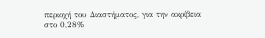περιοχή του Διαστήματος, για την ακρίβεια στο 0,28%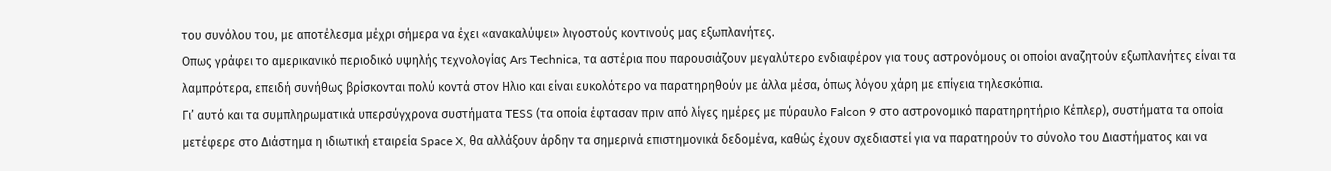του συνόλου του, με αποτέλεσμα μέχρι σήμερα να έχει «ανακαλύψει» λιγοστούς κοντινούς μας εξωπλανήτες.
Οπως γράφει το αμερικανικό περιοδικό υψηλής τεχνολογίας Ars Technica, τα αστέρια που παρουσιάζουν μεγαλύτερο ενδιαφέρον για τους αστρονόμους οι οποίοι αναζητούν εξωπλανήτες είναι τα λαμπρότερα, επειδή συνήθως βρίσκονται πολύ κοντά στον Ηλιο και είναι ευκολότερο να παρατηρηθούν με άλλα μέσα, όπως λόγου χάρη με επίγεια τηλεσκόπια.
Γι’ αυτό και τα συμπληρωματικά υπερσύγχρονα συστήματα TESS (τα οποία έφτασαν πριν από λίγες ημέρες με πύραυλο Falcon 9 στο αστρονομικό παρατηρητήριο Κέπλερ), συστήματα τα οποία μετέφερε στο Διάστημα η ιδιωτική εταιρεία Space X, θα αλλάξουν άρδην τα σημερινά επιστημονικά δεδομένα, καθώς έχουν σχεδιαστεί για να παρατηρούν το σύνολο του Διαστήματος και να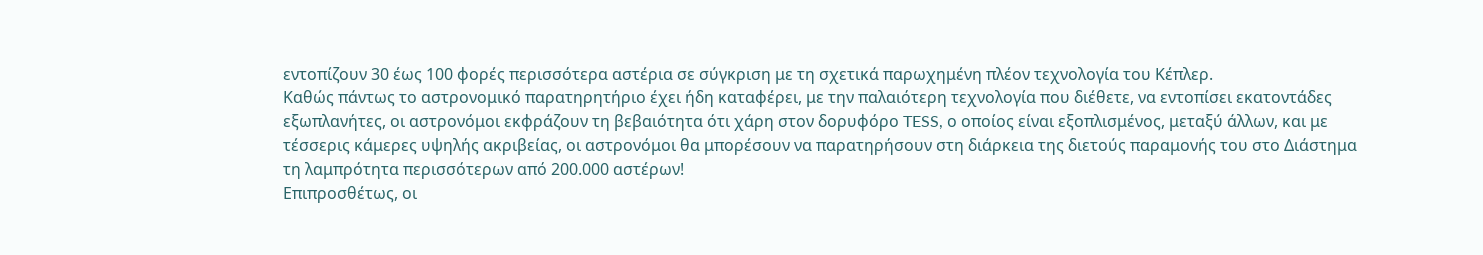εντοπίζουν 30 έως 100 φορές περισσότερα αστέρια σε σύγκριση με τη σχετικά παρωχημένη πλέον τεχνολογία του Κέπλερ.
Καθώς πάντως το αστρονομικό παρατηρητήριο έχει ήδη καταφέρει, με την παλαιότερη τεχνολογία που διέθετε, να εντοπίσει εκατοντάδες εξωπλανήτες, οι αστρονόμοι εκφράζουν τη βεβαιότητα ότι χάρη στον δορυφόρο TESS, ο οποίος είναι εξοπλισμένος, μεταξύ άλλων, και με τέσσερις κάμερες υψηλής ακριβείας, οι αστρονόμοι θα μπορέσουν να παρατηρήσουν στη διάρκεια της διετούς παραμονής του στο Διάστημα τη λαμπρότητα περισσότερων από 200.000 αστέρων!
Επιπροσθέτως, οι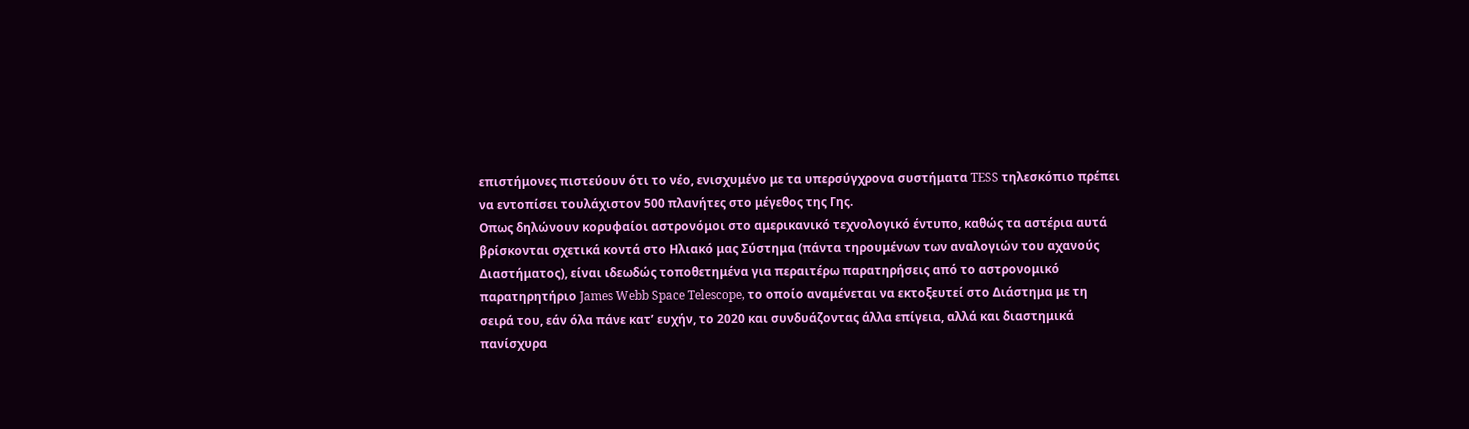επιστήμονες πιστεύουν ότι το νέο, ενισχυμένο με τα υπερσύγχρονα συστήματα TESS τηλεσκόπιο πρέπει να εντοπίσει τουλάχιστον 500 πλανήτες στο μέγεθος της Γης.
Οπως δηλώνουν κορυφαίοι αστρονόμοι στο αμερικανικό τεχνολογικό έντυπο, καθώς τα αστέρια αυτά βρίσκονται σχετικά κοντά στο Ηλιακό μας Σύστημα (πάντα τηρουμένων των αναλογιών του αχανούς Διαστήματος), είναι ιδεωδώς τοποθετημένα για περαιτέρω παρατηρήσεις από το αστρονομικό παρατηρητήριο James Webb Space Telescope, το οποίο αναμένεται να εκτοξευτεί στο Διάστημα με τη σειρά του, εάν όλα πάνε κατ’ ευχήν, το 2020 και συνδυάζοντας άλλα επίγεια, αλλά και διαστημικά πανίσχυρα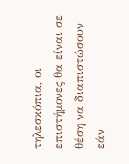τηλεσκόπια, οι επιστήμονες θα είναι σε θέση να διαπιστώσουν εάν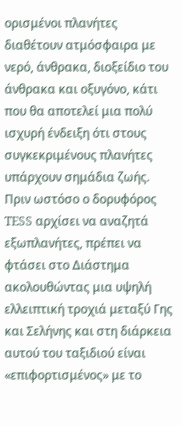ορισμένοι πλανήτες διαθέτουν ατμόσφαιρα με νερό, άνθρακα, διοξείδιο του άνθρακα και οξυγόνο, κάτι που θα αποτελεί μια πολύ ισχυρή ένδειξη ότι στους συγκεκριμένους πλανήτες υπάρχουν σημάδια ζωής.
Πριν ωστόσο ο δορυφόρος TESS αρχίσει να αναζητά εξωπλανήτες, πρέπει να φτάσει στο Διάστημα ακολουθώντας μια υψηλή ελλειπτική τροχιά μεταξύ Γης και Σελήνης και στη διάρκεια αυτού του ταξιδιού είναι «επιφορτισμένος» με το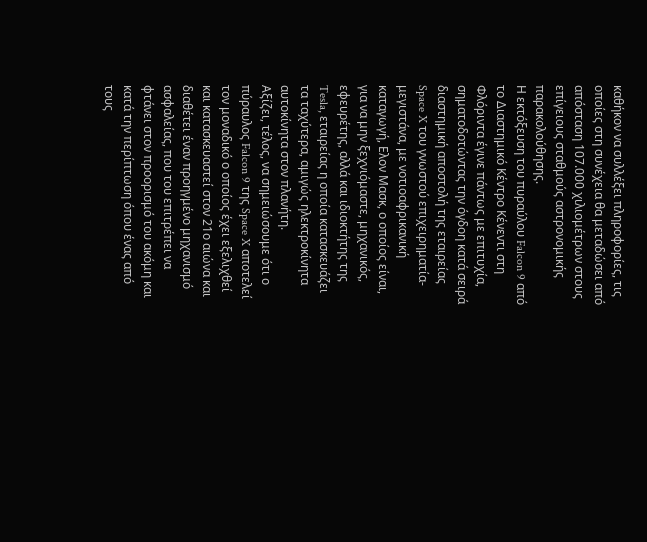καθήκον να συλλέξει πληροφορίες, τις οποίες στη συνέχεια θα μεταδώσει από απόσταση 107.000 χιλιομέτρων στους επίγειους σταθμούς αστρονομικής παρακολούθησης.
Η εκτόξευση του πυραύλου Falcon 9 από το Διαστημικό Κέντρο Κένεντι στη Φλόριντα έγινε πάντως με επιτυχία, σηματοδοτώντας την όγδοη κατά σειρά διαστημική αποστολή της εταιρείας Space X του γνωστού επιχειρηματία-μεγιστάνα, με νοτιοαφρικανική καταγωγή, Ελον Μασκ, ο οποίος είναι, για να μην ξεχνιόμαστε, μηχανικός, εφευρέτης, αλλά και ιδιοκτήτης της Tesla, εταιρείας η οποία κατασκευάζει τα ταχύτερα, αμιγώς ηλεκτροκίνητα αυτοκίνητα στον πλανήτη.
Αξίζει, τέλος, να σημειώσουμε ότι ο πύραυλος Falcon 9 της Space X αποτελεί τον μοναδικό ο οποίος έχει εξελιχθεί και κατασκευαστεί στον 21ο αιώνα και διαθέτει έναν προηγμένο μηχανισμό ασφαλείας, που του επιτρέπει να φτάνει στον προορισμό του ακόμη και κατά την περίπτωση όπου ένας από τους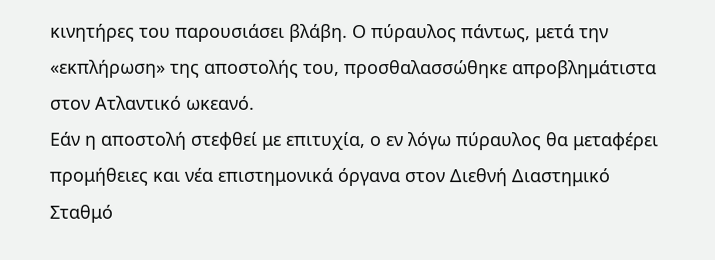κινητήρες του παρουσιάσει βλάβη. Ο πύραυλος πάντως, μετά την «εκπλήρωση» της αποστολής του, προσθαλασσώθηκε απροβλημάτιστα στον Ατλαντικό ωκεανό.
Εάν η αποστολή στεφθεί με επιτυχία, ο εν λόγω πύραυλος θα μεταφέρει προμήθειες και νέα επιστημονικά όργανα στον Διεθνή Διαστημικό Σταθμό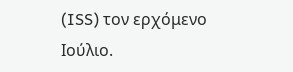(ISS) τον ερχόμενο Ιούλιο.